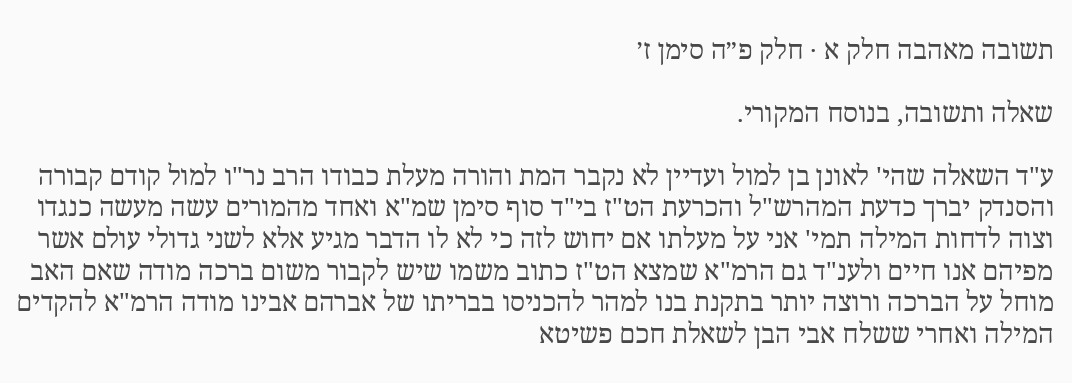תשובה מאהבה חלק א · חלק פ״ה סימן ז׳

שאלה ותשובה, בנוסח המקורי.

ע"ד השאלה שהי' לאונן בן למול ועדיין לא נקבר המת והורה מעלת כבודו הרב נר"ו למול קודם קבורה והסנדק יברך כדעת המהרש"ל והכרעת הט"ז בי"ד סוף סימן שמ"א ואחד מהמורים עשה מעשה כנגדו וצוה לדחות המילה תמי' אני על מעלתו אם יחוש לזה כי לא לו הדבר מגיע אלא לשני גדולי עולם אשר מפיהם אנו חיים ולענ"ד גם הרמ"א שמצא הט"ז כתוב משמו שיש לקבור משום ברכה מודה שאם האב מוחל על הברכה ורוצה יותר בתקנת בנו למהר להכניסו בבריתו של אברהם אבינו מודה הרמ"א להקדים המילה ואחרי ששלח אבי הבן לשאלת חכם פשיטא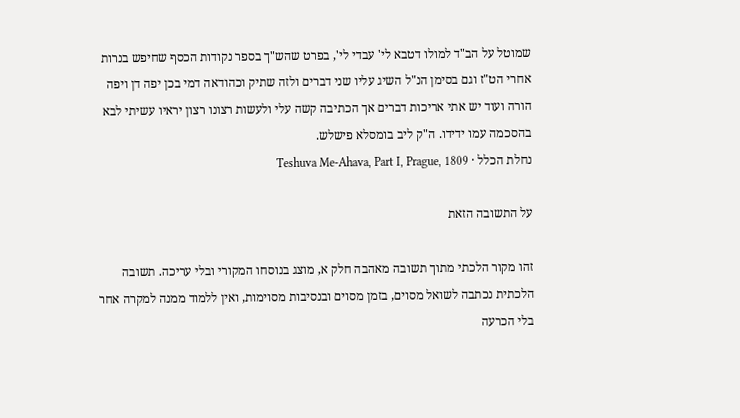שמוטל על הב"ד למולו דטבא לי' עבדי לי', בפרט שהש"ך בספר נקודות הכסף שחיפש בנרות אחרי הט"ז וגם בסימן הנ"ל השיג עליו שני דברים ולזה שתיק וכהודאה דמי בכן יפה דן ויפה הורה ועוד יש אתי אריכות דברים אך הכתיבה קשה עלי ולעשות רצונו רצון יראיו עשיתי לבא בהסכמה עמו ידידו. ה"ק ליב בומסלא פישלש.
נחלת הכלל · Teshuva Me-Ahava, Part I, Prague, 1809

על התשובה הזאת

זהו מקור הלכתי מתוך תשובה מאהבה חלק א, מוצג בנוסחו המקורי ובלי עריכה. תשובה הלכתית נכתבה לשואל מסוים, בזמן מסוים ובנסיבות מסוימות, ואין ללמוד ממנה למקרה אחר בלי הכרעה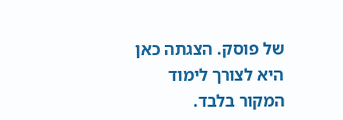של פוסק. הצגתה כאן היא לצורך לימוד המקור בלבד.